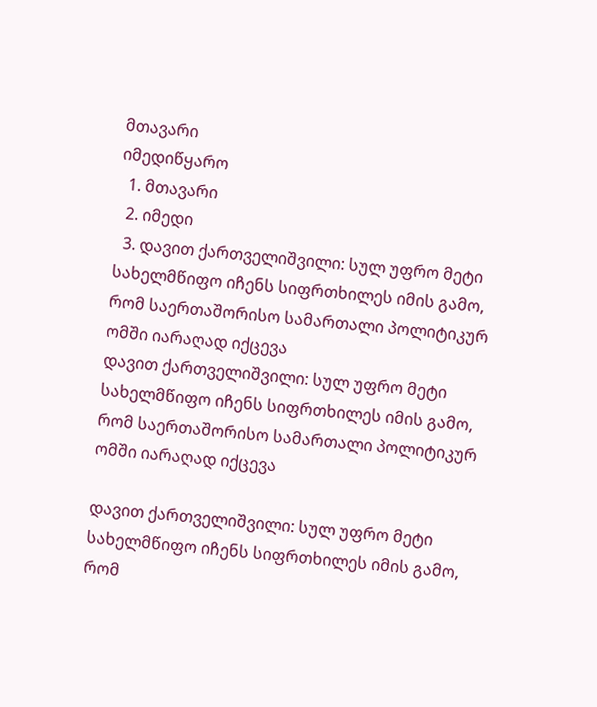მთავარი
იმედიწყარო
  1. მთავარი
  2. იმედი
  3. დავით ქართველიშვილი: სულ უფრო მეტი სახელმწიფო იჩენს სიფრთხილეს იმის გამო, რომ საერთაშორისო სამართალი პოლიტიკურ ომში იარაღად იქცევა
დავით ქართველიშვილი: სულ უფრო მეტი სახელმწიფო იჩენს სიფრთხილეს იმის გამო, რომ საერთაშორისო სამართალი პოლიტიკურ ომში იარაღად იქცევა

დავით ქართველიშვილი: სულ უფრო მეტი სახელმწიფო იჩენს სიფრთხილეს იმის გამო, რომ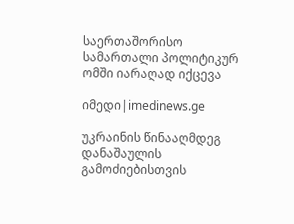საერთაშორისო სამართალი პოლიტიკურ ომში იარაღად იქცევა

იმედი|imedinews.ge

უკრაინის წინააღმდეგ დანაშაულის გამოძიებისთვის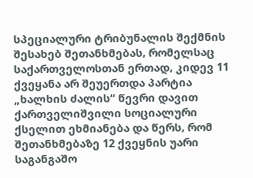სპეციალური ტრიბუნალის შექმნის შესახებ შეთანხმებას, რომელსაც საქართველოსთან ერთად, კიდევ 11 ქვეყანა არ შეუერთდა პარტია „ხალხის ძალის“ წევრი დავით ქართველიშვილი სოციალური ქსელით ეხმიანება და წერს, რომ შეთანხმებაზე 12 ქვეყნის უარი საგანგაშო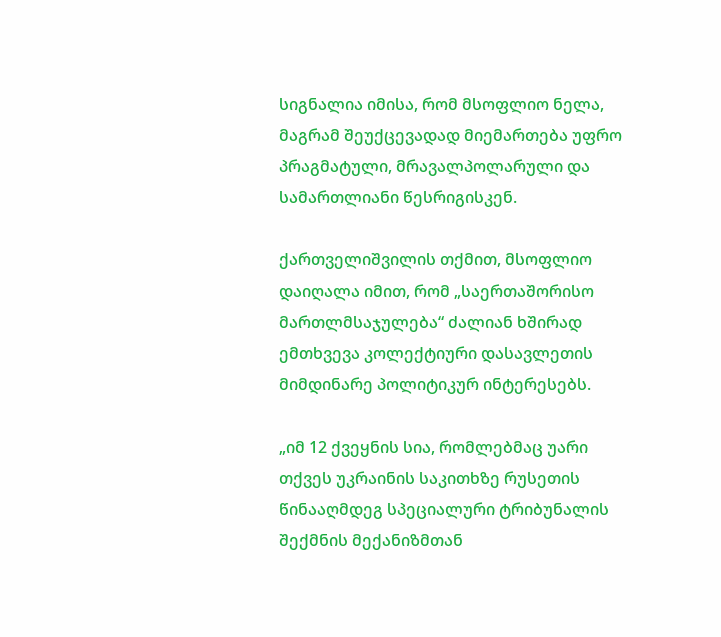სიგნალია იმისა, რომ მსოფლიო ნელა, მაგრამ შეუქცევადად მიემართება უფრო პრაგმატული, მრავალპოლარული და სამართლიანი წესრიგისკენ.

ქართველიშვილის თქმით, მსოფლიო დაიღალა იმით, რომ „საერთაშორისო მართლმსაჯულება“ ძალიან ხშირად ემთხვევა კოლექტიური დასავლეთის მიმდინარე პოლიტიკურ ინტერესებს.

„იმ 12 ქვეყნის სია, რომლებმაც უარი თქვეს უკრაინის საკითხზე რუსეთის წინააღმდეგ სპეციალური ტრიბუნალის შექმნის მექანიზმთან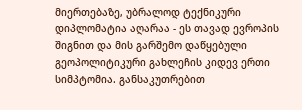მიერთებაზე, უბრალოდ ტექნიკური დიპლომატია აღარაა - ეს თავად ევროპის შიგნით და მის გარშემო დაწყებული გეოპოლიტიკური გახლეჩის კიდევ ერთი სიმპტომია. განსაკუთრებით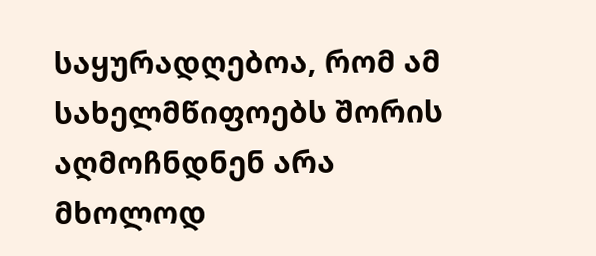საყურადღებოა, რომ ამ სახელმწიფოებს შორის აღმოჩნდნენ არა მხოლოდ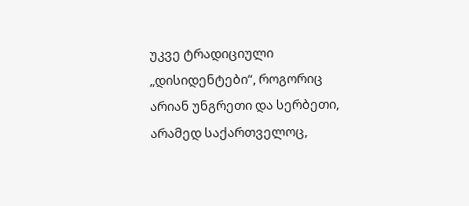უკვე ტრადიციული „დისიდენტები“, როგორიც არიან უნგრეთი და სერბეთი, არამედ საქართველოც,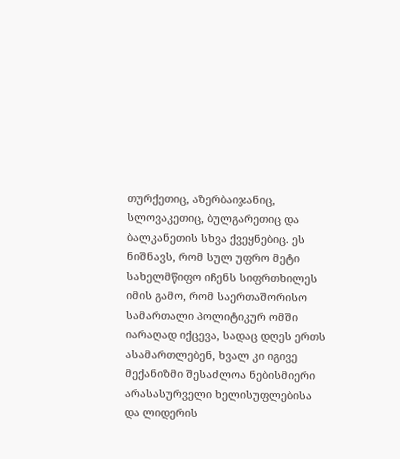თურქეთიც, აზერბაიჯანიც, სლოვაკეთიც, ბულგარეთიც და ბალკანეთის სხვა ქვეყნებიც. ეს ნიშნავს, რომ სულ უფრო მეტი სახელმწიფო იჩენს სიფრთხილეს იმის გამო, რომ საერთაშორისო სამართალი პოლიტიკურ ომში იარაღად იქცევა, სადაც დღეს ერთს ასამართლებენ, ხვალ კი იგივე მექანიზმი შესაძლოა ნებისმიერი არასასურველი ხელისუფლებისა და ლიდერის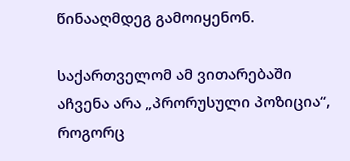წინააღმდეგ გამოიყენონ.

საქართველომ ამ ვითარებაში აჩვენა არა „პრორუსული პოზიცია“, როგორც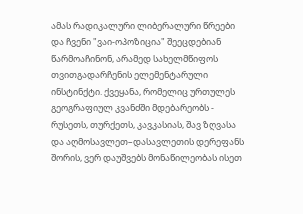ამას რადიკალური ლიბერალური წრეები და ჩვენი "ვაი-ოპოზიცია" შეეცდებიან წარმოაჩინონ, არამედ სახელმწიფოს თვითგადარჩენის ელემენტარული ინსტინქტი. ქვეყანა, რომელიც ურთულეს გეოგრაფიულ კვანძში მდებარეობს - რუსეთს, თურქეთს, კავკასიას, შავ ზღვასა და აღმოსავლეთ–დასავლეთის დერეფანს შორის, ვერ დაუშვებს მონაწილეობას ისეთ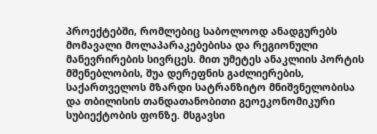პროექტებში, რომლებიც საბოლოოდ ანადგურებს მომავალი მოლაპარაკებებისა და რეგიონული მანევრირების სივრცეს. მით უმეტეს ანაკლიის პორტის მშენებლობის, შუა დერეფნის გაძლიერების, საქართველოს მზარდი სატრანზიტო მნიშვნელობისა და თბილისის თანდათანობითი გეოეკონომიკური სუბიექტობის ფონზე. მსგავსი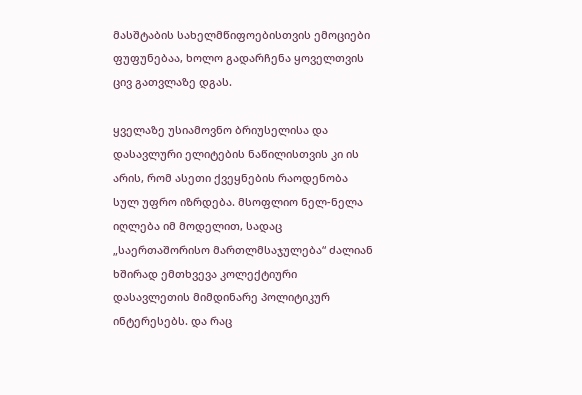მასშტაბის სახელმწიფოებისთვის ემოციები ფუფუნებაა, ხოლო გადარჩენა ყოველთვის ცივ გათვლაზე დგას.

ყველაზე უსიამოვნო ბრიუსელისა და დასავლური ელიტების ნაწილისთვის კი ის არის, რომ ასეთი ქვეყნების რაოდენობა სულ უფრო იზრდება. მსოფლიო ნელ-ნელა იღლება იმ მოდელით, სადაც „საერთაშორისო მართლმსაჯულება“ ძალიან ხშირად ემთხვევა კოლექტიური დასავლეთის მიმდინარე პოლიტიკურ ინტერესებს. და რაც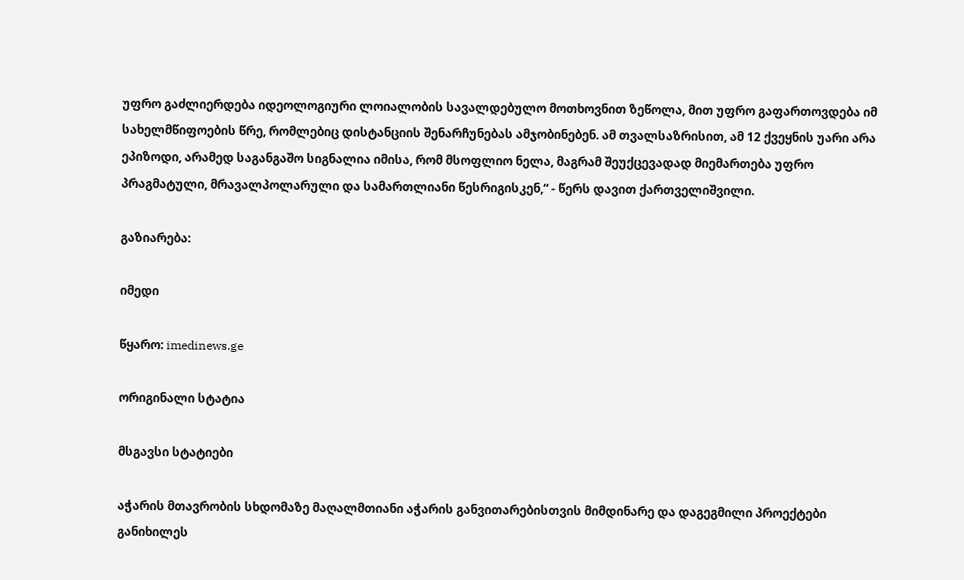უფრო გაძლიერდება იდეოლოგიური ლოიალობის სავალდებულო მოთხოვნით ზეწოლა, მით უფრო გაფართოვდება იმ სახელმწიფოების წრე, რომლებიც დისტანციის შენარჩუნებას ამჯობინებენ. ამ თვალსაზრისით, ამ 12 ქვეყნის უარი არა ეპიზოდი, არამედ საგანგაშო სიგნალია იმისა, რომ მსოფლიო ნელა, მაგრამ შეუქცევადად მიემართება უფრო პრაგმატული, მრავალპოლარული და სამართლიანი წესრიგისკენ,“ - წერს დავით ქართველიშვილი.

გაზიარება:

იმედი

წყარო: imedinews.ge

ორიგინალი სტატია

მსგავსი სტატიები

აჭარის მთავრობის სხდომაზე მაღალმთიანი აჭარის განვითარებისთვის მიმდინარე და დაგეგმილი პროექტები განიხილეს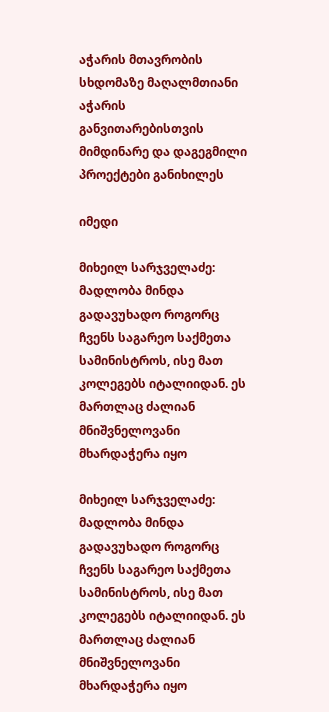აჭარის მთავრობის სხდომაზე მაღალმთიანი აჭარის განვითარებისთვის მიმდინარე და დაგეგმილი პროექტები განიხილეს

იმედი

მიხეილ სარჯველაძე: მადლობა მინდა გადავუხადო როგორც ჩვენს საგარეო საქმეთა სამინისტროს, ისე მათ კოლეგებს იტალიიდან. ეს მართლაც ძალიან მნიშვნელოვანი მხარდაჭერა იყო

მიხეილ სარჯველაძე: მადლობა მინდა გადავუხადო როგორც ჩვენს საგარეო საქმეთა სამინისტროს, ისე მათ კოლეგებს იტალიიდან. ეს მართლაც ძალიან მნიშვნელოვანი მხარდაჭერა იყო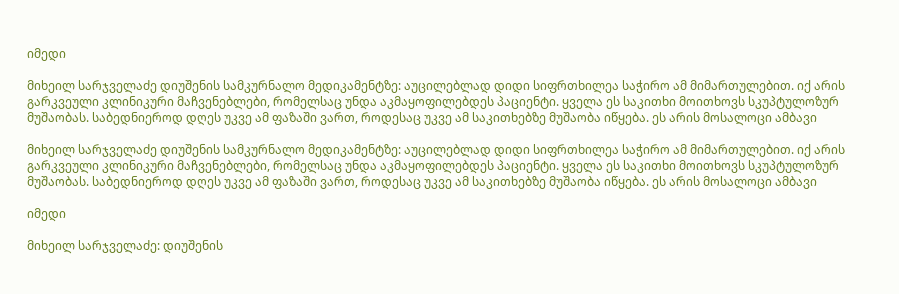იმედი

მიხეილ სარჯველაძე დიუშენის სამკურნალო მედიკამენტზე: აუცილებლად დიდი სიფრთხილეა საჭირო ამ მიმართულებით. იქ არის გარკვეული კლინიკური მაჩვენებლები, რომელსაც უნდა აკმაყოფილებდეს პაციენტი. ყველა ეს საკითხი მოითხოვს სკუპტულოზურ მუშაობას. საბედნიეროდ დღეს უკვე ამ ფაზაში ვართ, როდესაც უკვე ამ საკითხებზე მუშაობა იწყება. ეს არის მოსალოცი ამბავი

მიხეილ სარჯველაძე დიუშენის სამკურნალო მედიკამენტზე: აუცილებლად დიდი სიფრთხილეა საჭირო ამ მიმართულებით. იქ არის გარკვეული კლინიკური მაჩვენებლები, რომელსაც უნდა აკმაყოფილებდეს პაციენტი. ყველა ეს საკითხი მოითხოვს სკუპტულოზურ მუშაობას. საბედნიეროდ დღეს უკვე ამ ფაზაში ვართ, როდესაც უკვე ამ საკითხებზე მუშაობა იწყება. ეს არის მოსალოცი ამბავი

იმედი

მიხეილ სარჯველაძე: დიუშენის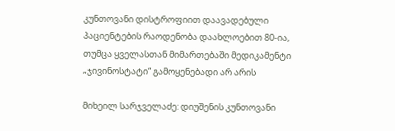კუნთოვანი დისტროფიით დაავადებული პაციენტების რაოდენობა დაახლოებით 80-ია, თუმცა ყველასთან მიმართებაში მედიკამენტი „ჯივინოსტატი“ გამოყენებადი არ არის

მიხეილ სარჯველაძე: დიუშენის კუნთოვანი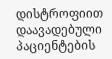დისტროფიით დაავადებული პაციენტების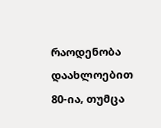რაოდენობა დაახლოებით 80-ია, თუმცა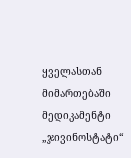ყველასთან მიმართებაში მედიკამენტი „ჯივინოსტატი“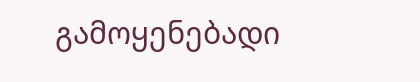გამოყენებადი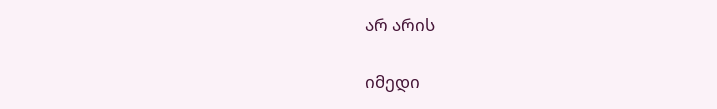არ არის

იმედი